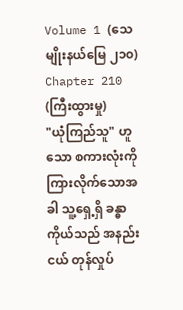Volume 1 (သေမျိုးနယ်မြေ ၂၁၀)
Chapter 210 (ကြီးထွားမှု)
"ယုံကြည်သူ" ဟူသော စကားလုံးကို ကြားလိုက်သောအခါ သူ့ရှေ့ရှိ ခန္ဓာကိုယ်သည် အနည်းငယ် တုန်လှုပ်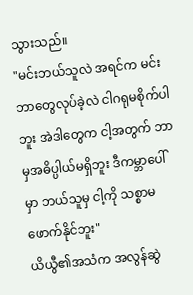သွားသည်။
"မင်းဘယ်သူလဲ အရင်က မင်းဘာတွေလုပ်ခဲ့လဲ ငါဂရုမစိုက်ပါဘူး အဲဒါတွေက ငါ့အတွက် ဘာမှအဓိပ္ပါယ်မရှိဘူး ဒီကမ္ဘာပေါ်မှာ ဘယ်သူမှ ငါ့ကို သစ္စာမဖောက်နိုင်ဘူး"
ယိယွီ၏အသံက အလွန်ဆွဲ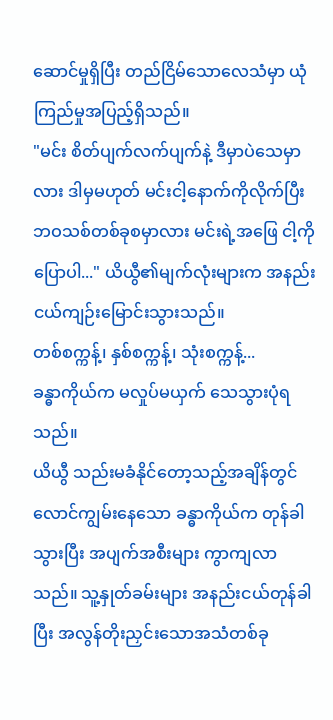ဆောင်မှုရှိပြီး တည်ငြိမ်သောလေသံမှာ ယုံကြည်မှုအပြည့်ရှိသည်။
"မင်း စိတ်ပျက်လက်ပျက်နဲ့ ဒီမှာပဲသေမှာလား ဒါမှမဟုတ် မင်းငါ့နောက်ကိုလိုက်ပြီး ဘဝသစ်တစ်ခုစမှာလား မင်းရဲ့အဖြေ ငါ့ကိုပြောပါ..." ယိယွီ၏မျက်လုံးများက အနည်းငယ်ကျဉ်းမြောင်းသွားသည်။
တစ်စက္ကန့်၊ နှစ်စက္ကန့်၊ သုံးစက္ကန့်...
ခန္ဓာကိုယ်က မလှုပ်မယှက် သေသွားပုံရသည်။
ယိယွီ သည်းမခံနိုင်တော့သည့်အချိန်တွင် လောင်ကျွမ်းနေသော ခန္ဓာကိုယ်က တုန်ခါသွားပြီး အပျက်အစီးများ ကွာကျလာသည်။ သူ့နှုတ်ခမ်းများ အနည်းငယ်တုန်ခါပြီး အလွန်တိုးညှင်းသောအသံတစ်ခု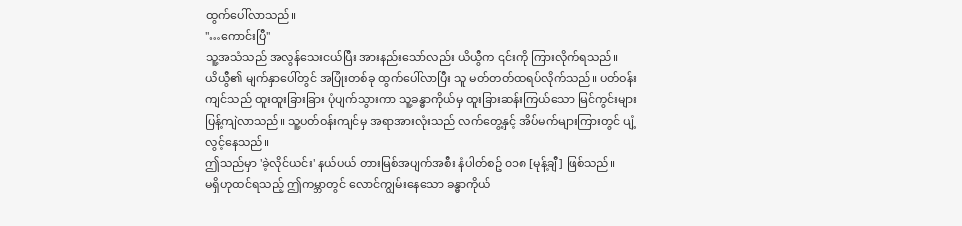ထွက်ပေါ်လာသည်။
"…ကောင်းပြီ"
သူ့အသံသည် အလွန်သေးငယ်ပြီး အားနည်းသော်လည်း ယိယွီက ၎င်းကို ကြားလိုက်ရသည်။
ယိယွီ၏ မျက်နှာပေါ်တွင် အပြုံးတစ်ခု ထွက်ပေါ်လာပြီး သူ မတ်တတ်ထရပ်လိုက်သည်။ ပတ်ဝန်းကျင်သည် ထူးထူးခြားခြား ပုံပျက်သွားကာ သူ့ခန္ဓာကိုယ်မှ ထူးခြားဆန်းကြယ်သော မြင်ကွင်းများ ပြန့်ကျဲလာသည်။ သူ့ပတ်ဝန်းကျင်မှ အရာအားလုံးသည် လက်တွေ့နှင့် အိပ်မက်များကြားတွင် ပျံ့လွင့်နေသည်။
ဤသည်မှာ 'ခဲ့လိုင်ယင်း' နယ်ပယ် တားမြစ်အပျက်အစီး နံပါတ်စဥ် ၀၁၈ [မုန့်ချီ] ဖြစ်သည်။
မရှိဟုထင်ရသည့် ဤကမ္ဘာတွင် လောင်ကျွမ်းနေသော ခန္ဓာကိုယ်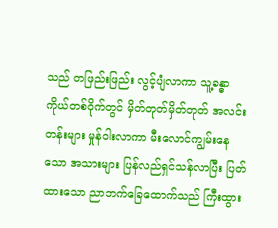သည် တဖြည်းဖြည်း လွင့်ပျံလာကာ သူ့ခန္ဓာကိုယ်တစ်ဝိုက်တွင် မှိတ်တုတ်မှိတ်တုတ် အလင်းတန်းများ မှုန်ဝါးလာကာ မီးလောင်ကျွမ်းနေသော အသားများ ပြန်လည်ရှင်သန်လာပြီး ပြတ်ထားသော ညာဘက်ခြေထောက်သည် ကြီးထွား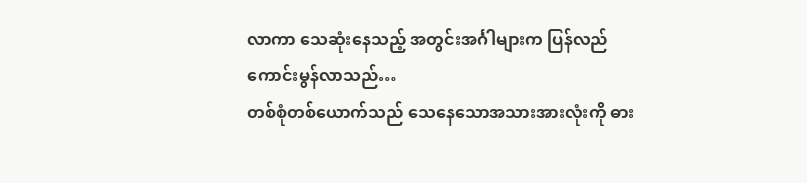လာကာ သေဆုံးနေသည့် အတွင်းအင်္ဂါများက ပြန်လည်ကောင်းမွန်လာသည်…
တစ်စုံတစ်ယောက်သည် သေနေသောအသားအားလုံးကို ဓား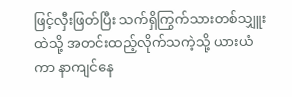ဖြင့်လှီးဖြတ်ပြီး သက်ရှိကြွက်သားတစ်သျှူးထဲသို့ အတင်းထည့်လိုက်သကဲ့သို့ ယားယံကာ နာကျင်နေ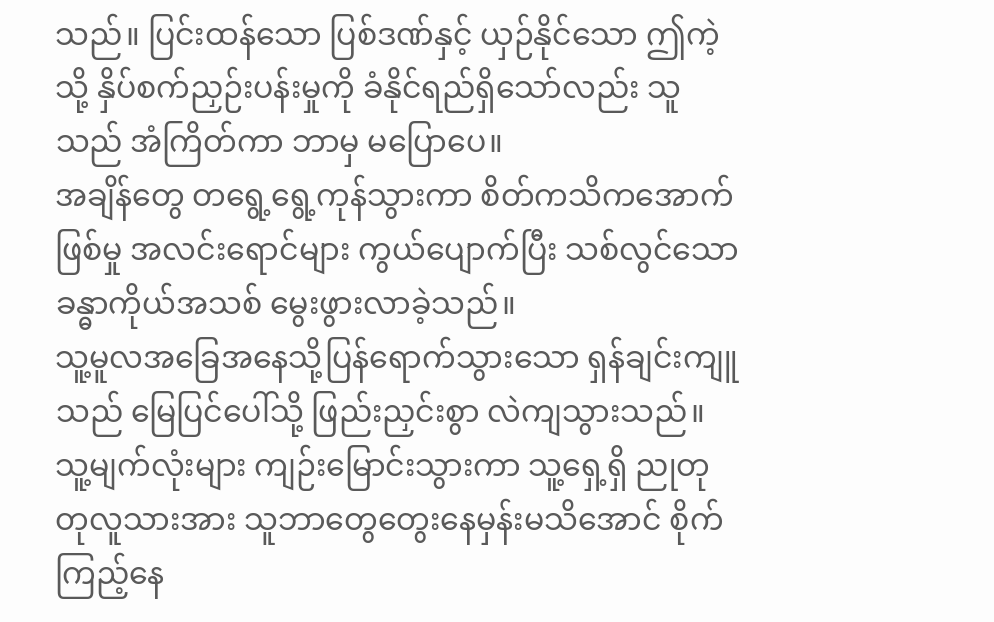သည်။ ပြင်းထန်သော ပြစ်ဒဏ်နှင့် ယှဉ်နိုင်သော ဤကဲ့သို့ နှိပ်စက်ညှဉ်းပန်းမှုကို ခံနိုင်ရည်ရှိသော်လည်း သူသည် အံကြိတ်ကာ ဘာမှ မပြောပေ။
အချိန်တွေ တရွေ့ရွေ့ကုန်သွားကာ စိတ်ကသိကအောက်ဖြစ်မှု အလင်းရောင်များ ကွယ်ပျောက်ပြီး သစ်လွင်သော ခန္ဓာကိုယ်အသစ် မွေးဖွားလာခဲ့သည်။
သူ့မူလအခြေအနေသို့ပြန်ရောက်သွားသော ရှန်ချင်းကျူသည် မြေပြင်ပေါ်သို့ ဖြည်းညှင်းစွာ လဲကျသွားသည်။ သူ့မျက်လုံးများ ကျဉ်းမြောင်းသွားကာ သူ့ရှေ့ရှိ ညုတုတုလူသားအား သူဘာတွေတွေးနေမှန်းမသိအောင် စိုက်ကြည့်နေ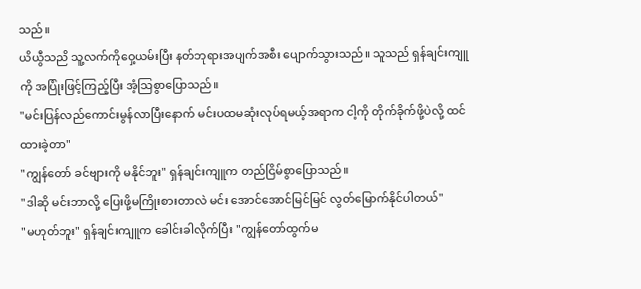သည်။
ယိယွီသညိ သူ့လက်ကိုဝှေ့ယမ်းပြီး နတ်ဘုရားအပျက်အစီး ပျောက်သွားသည်။ သူသည် ရှန်ချင်းကျူကို အပြုံးဖြင့်ကြည့်ပြီး အံ့သြစွာပြောသည်။
"မင်းပြန်လည်ကောင်းမွန်လာပြီးနောက် မင်းပထမဆုံးလုပ်ရမယ့်အရာက ငါ့ကို တိုက်ခိုက်ဖို့ပဲလို့ ထင်ထားခဲ့တာ"
"ကျွန်တော် ခင်ဗျားကို မနိုင်ဘူး" ရှန်ချင်းကျူက တည်ငြိမ်စွာပြောသည်။
"ဒါဆို မင်းဘာလို့ ပြေးဖို့မကြိုးစားတာလဲ မင်း အောင်အောင်မြင်မြင် လွတ်မြောက်နိုင်ပါတယ်"
"မဟုတ်ဘူး" ရှန်ချင်းကျူက ခေါင်းခါလိုက်ပြီး "ကျွန်တော်ထွက်မ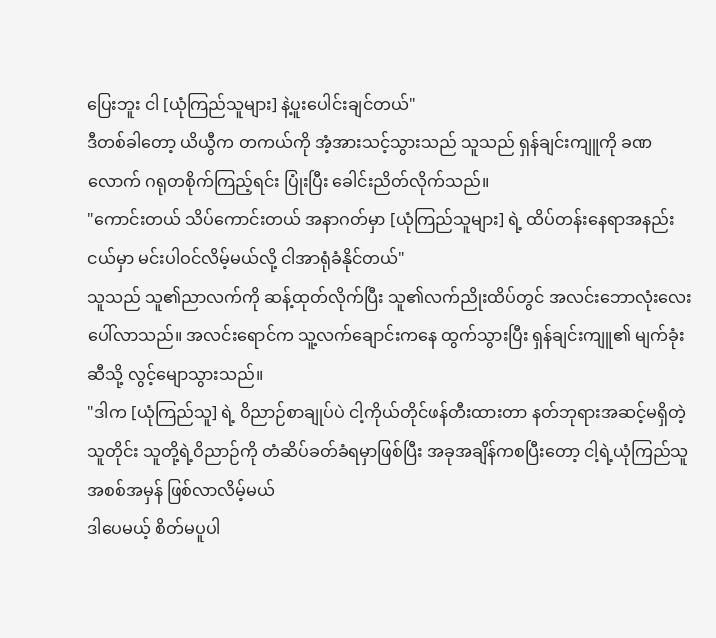ပြေးဘူး ငါ [ယုံကြည်သူများ] နဲ့ပူးပေါင်းချင်တယ်"
ဒီတစ်ခါတော့ ယိယွီက တကယ်ကို အံ့အားသင့်သွားသည် သူသည် ရှန်ချင်းကျူကို ခဏလောက် ဂရုတစိုက်ကြည့်ရင်း ပြုံးပြီး ခေါင်းညိတ်လိုက်သည်။
"ကောင်းတယ် သိပ်ကောင်းတယ် အနာဂတ်မှာ [ယုံကြည်သူများ] ရဲ့ ထိပ်တန်းနေရာအနည်းငယ်မှာ မင်းပါဝင်လိမ့်မယ်လို့ ငါအာရုံခံနိုင်တယ်"
သူသည် သူ၏ညာလက်ကို ဆန့်ထုတ်လိုက်ပြီး သူ၏လက်ညိုးထိပ်တွင် အလင်းဘောလုံးလေး ပေါ်လာသည်။ အလင်းရောင်က သူ့လက်ချောင်းကနေ ထွက်သွားပြီး ရှန်ချင်းကျူ၏ မျက်ခုံးဆီသို့ လွင့်မျောသွားသည်။
"ဒါက [ယုံကြည်သူ] ရဲ့ ဝိညာဉ်စာချုပ်ပဲ ငါ့ကိုယ်တိုင်ဖန်တီးထားတာ နတ်ဘုရားအဆင့်မရှိတဲ့သူတိုင်း သူတို့ရဲ့ဝိညာဉ်ကို တံဆိပ်ခတ်ခံရမှာဖြစ်ပြီး အခုအချိန်ကစပြီးတော့ ငါ့ရဲ့ယုံကြည်သူအစစ်အမှန် ဖြစ်လာလိမ့်မယ်
ဒါပေမယ့် စိတ်မပူပါ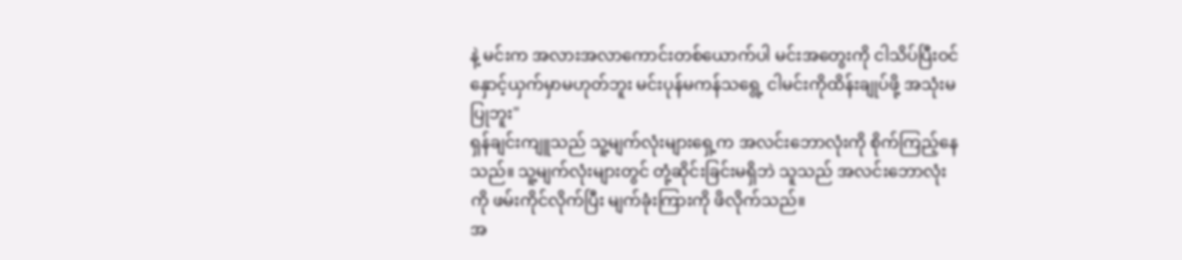နဲ့ မင်းက အလားအလာကောင်းတစ်ယောက်ပါ မင်းအတွေးကို ငါသိပ်ပြီးဝင်နှောင့်ယှက်မှာမဟုတ်ဘူး မင်းပုန်မကန်သရွေ့ ငါမင်းကိုထိန်းချုပ်ဖို့ အသုံးမပြုဘူး"
ရှန်ချင်းကျူသည် သူ့မျက်လုံးများရှေ့က အလင်းဘောလုံးကို စိုက်ကြည့်နေသည်။ သူ့မျက်လုံးများတွင် တုံ့ဆိုင်းခြင်းမရှိဘဲ သူသည် အလင်းဘောလုံးကို ဖမ်းကိုင်လိုက်ပြီး မျက်ခုံးကြားကို ဖိလိုက်သည်။
အ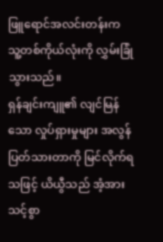ဖြူရောင်အလင်းတန်းက သူ့တစ်ကိုယ်လုံးကို လွှမ်းခြုံသွားသည်။
ရှန်ချင်းကျူ၏ လျင်မြန်သော လှုပ်ရှားမှုများ အလွန်ပြတ်သားတာကို မြင်လိုက်ရသဖြင့် ယိယွီသည် အံ့အားသင့်စွာ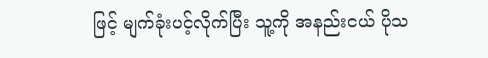ဖြင့် မျက်ခုံးပင့်လိုက်ပြီး သူ့ကို အနည်းငယ် ပိုသ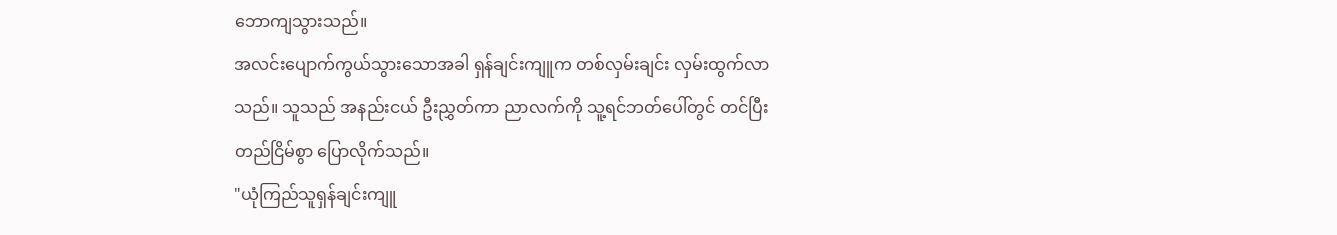ဘောကျသွားသည်။
အလင်းပျောက်ကွယ်သွားသောအခါ ရှန်ချင်းကျူက တစ်လှမ်းချင်း လှမ်းထွက်လာသည်။ သူသည် အနည်းငယ် ဦးညွှတ်ကာ ညာလက်ကို သူ့ရင်ဘတ်ပေါ်တွင် တင်ပြီး တည်ငြိမ်စွာ ပြောလိုက်သည်။
"ယုံကြည်သူရှန်ချင်းကျူ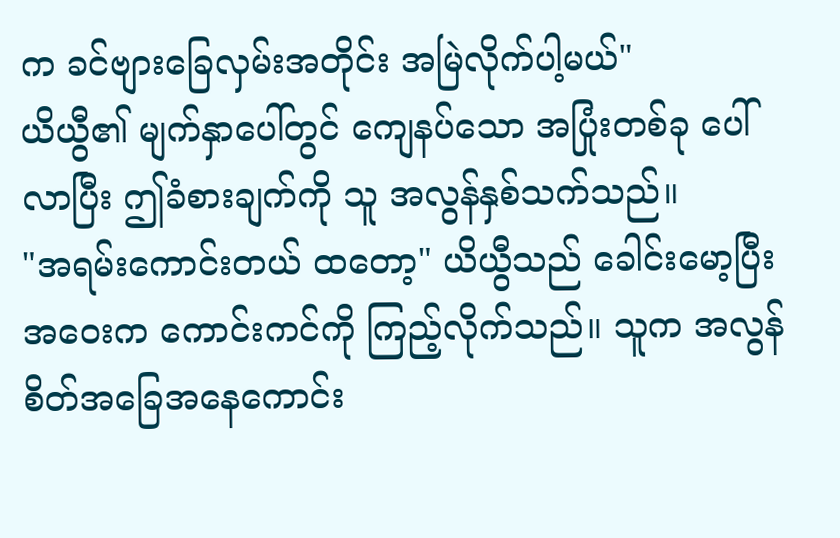က ခင်ဗျားခြေလှမ်းအတိုင်း အမြဲလိုက်ပါ့မယ်"
ယိယွီ၏ မျက်နှာပေါ်တွင် ကျေနပ်သော အပြုံးတစ်ခု ပေါ်လာပြီး ဤခံစားချက်ကို သူ အလွန်နှစ်သက်သည်။
"အရမ်းကောင်းတယ် ထတော့" ယိယွီသည် ခေါင်းမော့ပြီး အဝေးက ကောင်းကင်ကို ကြည့်လိုက်သည်။ သူက အလွန်စိတ်အခြေအနေကောင်း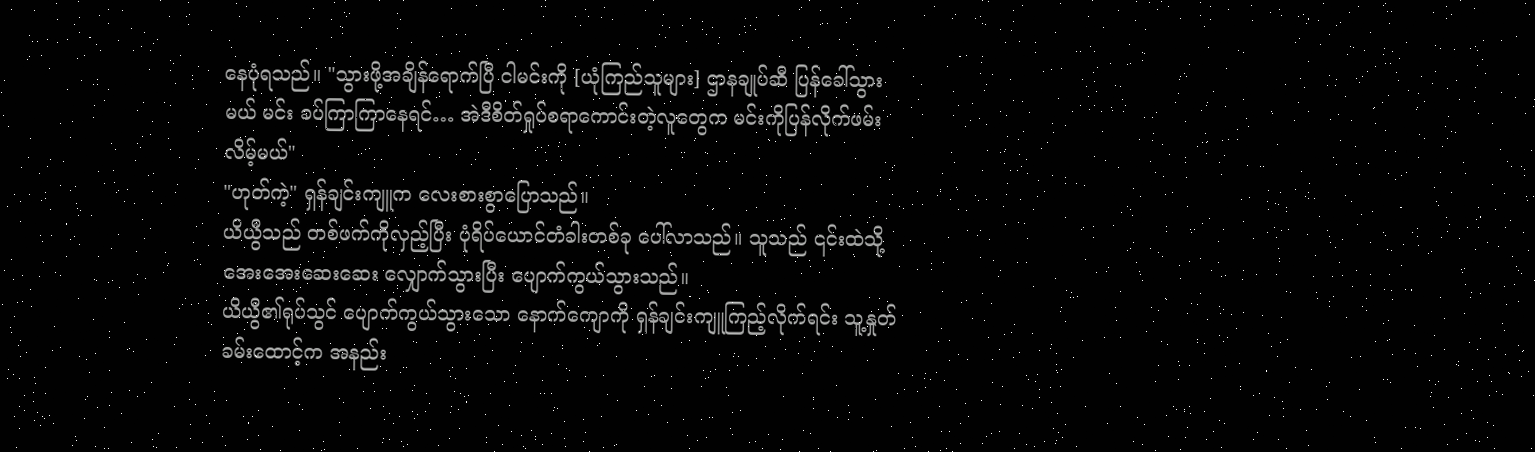နေပုံရသည်။ "သွားဖို့အချိန်ရောက်ပြီ ငါမင်းကို [ယုံကြည်သူများ] ဌာနချုပ်ဆီ ပြန်ခေါ်သွားမယ် မင်း ခပ်ကြာကြာနေရင်… အဲဒီစိတ်ရှုပ်စရာကောင်းတဲ့လူတွေက မင်းကိုပြန်လိုက်ဖမ်းလိမ့်မယ်"
"ဟုတ်ကဲ့" ရှန်ချင်းကျူက လေးစားစွာပြောသည်။
ယိယွီသည် တစ်ဖက်ကိုလှည့်ပြီး ပုံရိပ်ယောင်တံခါးတစ်ခု ပေါ်လာသည်။ သူသည် ၎င်းထဲသို့ အေးအေးဆေးဆေး လျှောက်သွားပြီး ပျောက်ကွယ်သွားသည်။
ယိယွီ၏ရုပ်သွင် ပျောက်ကွယ်သွားသော နောက်ကျောကို ရှန်ချင်းကျူကြည့်လိုက်ရင်း သူ့နှုတ်ခမ်းထောင့်က အနည်း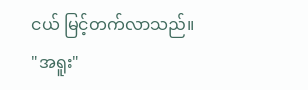ငယ် မြင့်တက်လာသည်။
"အရူး"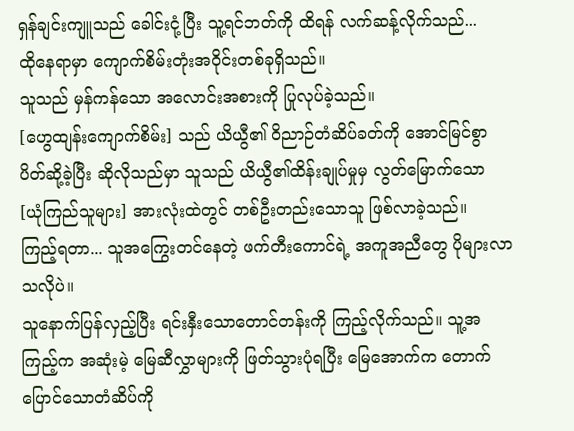ရှန်ချင်းကျူသည် ခေါင်းငုံ့ပြီး သူ့ရင်ဘတ်ကို ထိရန် လက်ဆန့်လိုက်သည်...
ထိုနေရာမှာ ကျောက်စိမ်းတုံးအဝိုင်းတစ်ခုရှိသည်။
သူသည် မှန်ကန်သော အလောင်းအစားကို ပြုလုပ်ခဲ့သည်။
[ဟွေထျန်းကျောက်စိမ်း] သည် ယိယွီ၏ ဝိညာဉ်တံဆိပ်ခတ်ကို အောင်မြင်စွာ ပိတ်ဆို့ခဲ့ပြီး ဆိုလိုသည်မှာ သူသည် ယိယွီ၏ထိန်းချုပ်မှုမှ လွတ်မြောက်သော [ယုံကြည်သူများ] အားလုံးထဲတွင် တစ်ဦးတည်းသောသူ ဖြစ်လာခဲ့သည်။
ကြည့်ရတာ... သူအကြွေးတင်နေတဲ့ ဖက်တီးကောင်ရဲ့ အကူအညီတွေ ပိုများလာသလိုပဲ။
သူနောက်ပြန်လှည့်ပြီး ရင်းနှီးသောတောင်တန်းကို ကြည့်လိုက်သည်။ သူ့အကြည့်က အဆုံးမဲ့ မြေဆီလွှာများကို ဖြတ်သွားပုံရပြီး မြေအောက်က တောက်ပြောင်သောတံဆိပ်ကို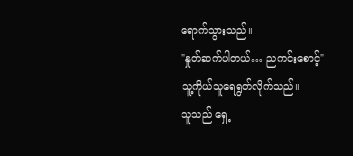ရောက်သွားသည်။
"နှုတ်ဆက်ပါတယ်… ညကင်းစောင့်"
သူ့ကိုယ်သူရေရွတ်လိုက်သည်။
သူသည် ရှေ့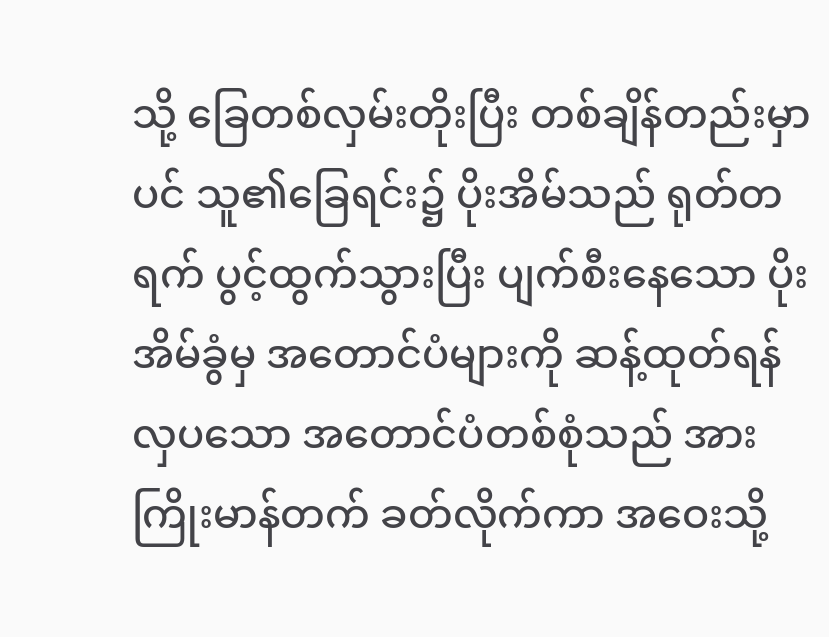သို့ ခြေတစ်လှမ်းတိုးပြီး တစ်ချိန်တည်းမှာပင် သူ၏ခြေရင်း၌ ပိုးအိမ်သည် ရုတ်တရက် ပွင့်ထွက်သွားပြီး ပျက်စီးနေသော ပိုးအိမ်ခွံမှ အတောင်ပံများကို ဆန့်ထုတ်ရန် လှပသော အတောင်ပံတစ်စုံသည် အားကြိုးမာန်တက် ခတ်လိုက်ကာ အဝေးသို့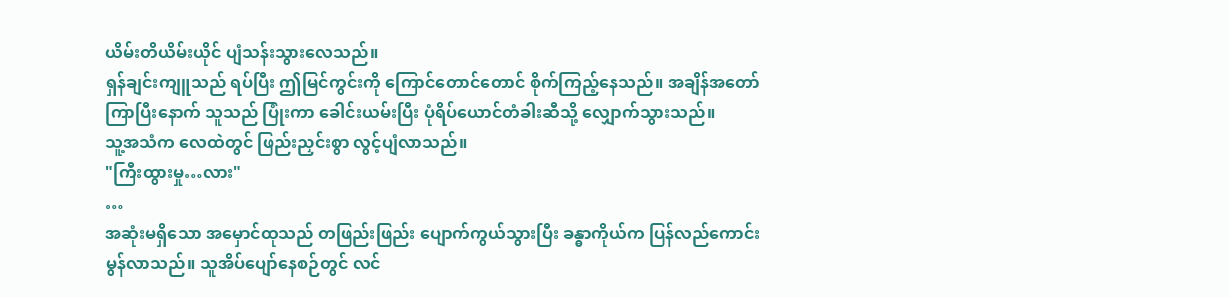ယိမ်းတိယိမ်းယိုင် ပျံသန်းသွားလေသည်။
ရှန်ချင်းကျူသည် ရပ်ပြီး ဤမြင်ကွင်းကို ကြောင်တောင်တောင် စိုက်ကြည့်နေသည်။ အချိန်အတော်ကြာပြီးနောက် သူသည် ပြုံးကာ ခေါင်းယမ်းပြီး ပုံရိပ်ယောင်တံခါးဆီသို့ လျှောက်သွားသည်။
သူ့အသံက လေထဲတွင် ဖြည်းညှင်းစွာ လွင့်ပျံလာသည်။
"ကြီးထွားမှု…လား"
…
အဆုံးမရှိသော အမှောင်ထုသည် တဖြည်းဖြည်း ပျောက်ကွယ်သွားပြီး ခန္ဓာကိုယ်က ပြန်လည်ကောင်းမွန်လာသည်။ သူအိပ်ပျော်နေစဉ်တွင် လင်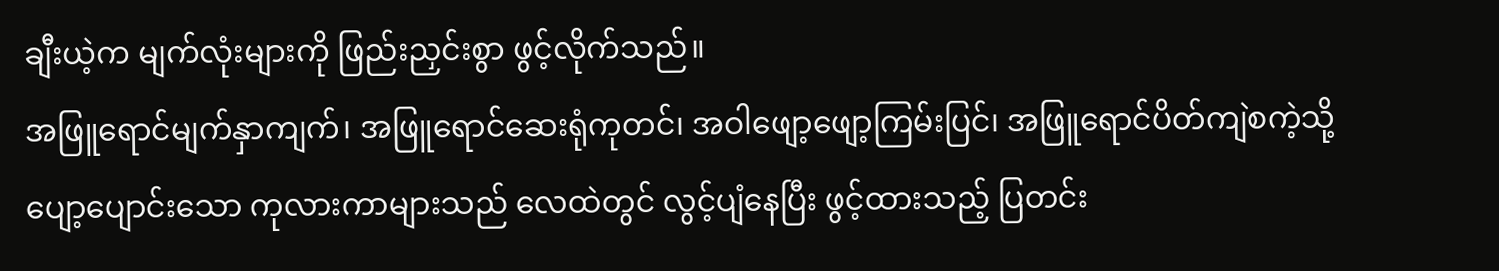ချီးယဲ့က မျက်လုံးများကို ဖြည်းညှင်းစွာ ဖွင့်လိုက်သည်။
အဖြူရောင်မျက်နှာကျက်၊ အဖြူရောင်ဆေးရုံကုတင်၊ အဝါဖျော့ဖျော့ကြမ်းပြင်၊ အဖြူရောင်ပိတ်ကျဲစကဲ့သို့ ပျော့ပျောင်းသော ကုလားကာများသည် လေထဲတွင် လွင့်ပျံနေပြီး ဖွင့်ထားသည့် ပြတင်း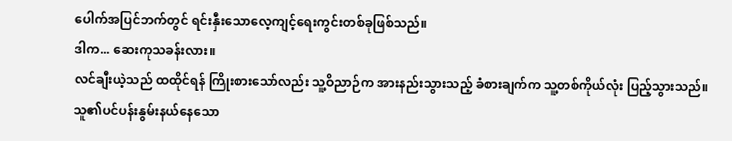ပေါက်အပြင်ဘက်တွင် ရင်းနှီးသောလေ့ကျင့်ရေးကွင်းတစ်ခုဖြစ်သည်။
ဒါက... ဆေးကုသခန်းလား။
လင်ချီးယဲ့သည် ထထိုင်ရန် ကြိုးစားသော်လည်း သူ့ဝိညာဉ်က အားနည်းသွားသည့် ခံစားချက်က သူ့တစ်ကိုယ်လုံး ပြည့်သွားသည်။ သူ၏ပင်ပန်းနွမ်းနယ်နေသော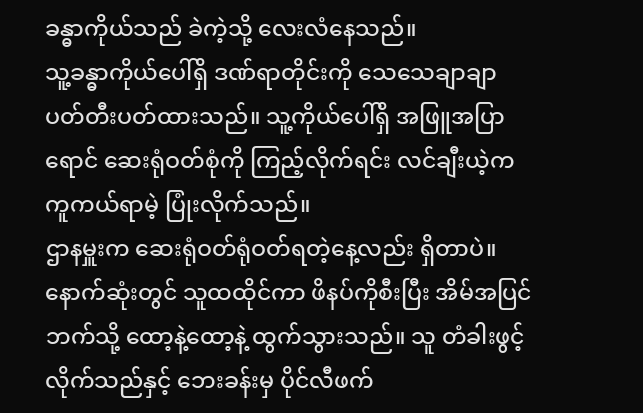ခန္ဓာကိုယ်သည် ခဲကဲ့သို့ လေးလံနေသည်။
သူ့ခန္ဓာကိုယ်ပေါ်ရှိ ဒဏ်ရာတိုင်းကို သေသေချာချာ ပတ်တီးပတ်ထားသည်။ သူ့ကိုယ်ပေါ်ရှိ အဖြူအပြာရောင် ဆေးရုံဝတ်စုံကို ကြည့်လိုက်ရင်း လင်ချီးယဲ့က ကူကယ်ရာမဲ့ ပြုံးလိုက်သည်။
ဌာနမှူးက ဆေးရုံဝတ်ရုံဝတ်ရတဲ့နေ့လည်း ရှိတာပဲ။
နောက်ဆုံးတွင် သူထထိုင်ကာ ဖိနပ်ကိုစီးပြီး အိမ်အပြင်ဘက်သို့ ထော့နဲ့ထော့နဲ့ ထွက်သွားသည်။ သူ တံခါးဖွင့်လိုက်သည်နှင့် ဘေးခန်းမှ ပိုင်လီဖက်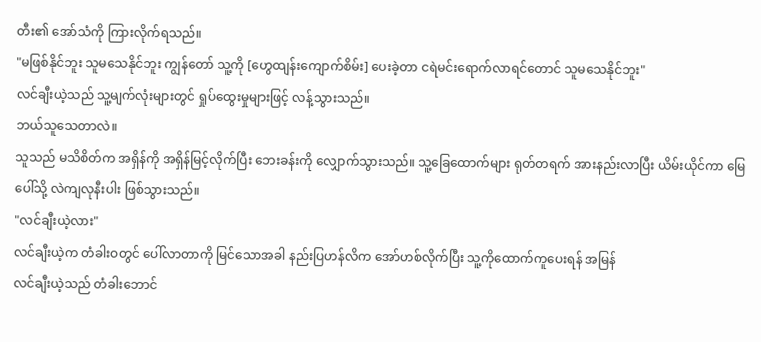တီး၏ အော်သံကို ကြားလိုက်ရသည်။
"မဖြစ်နိုင်ဘူး သူမသေနိုင်ဘူး ကျွန်တော် သူ့ကို [ဟွေထျန်းကျောက်စိမ်း] ပေးခဲ့တာ ငရဲမင်းရောက်လာရင်တောင် သူမသေနိုင်ဘူး"
လင်ချီးယဲ့သည် သူ့မျက်လုံးများတွင် ရှုပ်ထွေးမှုများဖြင့် လန့်သွားသည်။
ဘယ်သူသေတာလဲ။
သူသည် မသိစိတ်က အရှိန်ကို အရှိန်မြင့်လိုက်ပြီး ဘေးခန်းကို လျှောက်သွားသည်။ သူ့ခြေထောက်များ ရုတ်တရက် အားနည်းလာပြီး ယိမ်းယိုင်ကာ မြေပေါ်သို့ လဲကျလုနီးပါး ဖြစ်သွားသည်။
"လင်ချီးယဲ့လား"
လင်ချီးယဲ့က တံခါးဝတွင် ပေါ်လာတာကို မြင်သောအခါ နည်းပြဟန်လိက အော်ဟစ်လိုက်ပြီး သူ့ကိုထောက်ကူပေးရန် အမြန်
လင်ချီးယဲ့သည် တံခါးဘောင်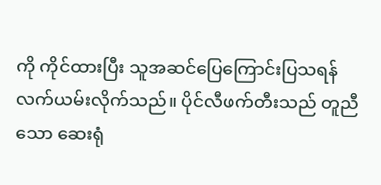ကို ကိုင်ထားပြီး သူအဆင်ပြေကြောင်းပြသရန် လက်ယမ်းလိုက်သည်။ ပိုင်လီဖက်တီးသည် တူညီသော ဆေးရုံ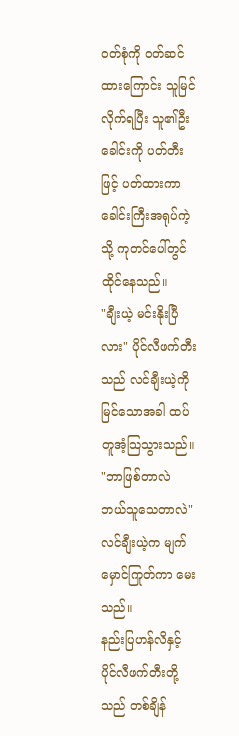ဝတ်စုံကို ဝတ်ဆင်ထားကြောင်း သူမြင်လိုက်ရပြီး သူ၏ဦးခေါင်းကို ပတ်တီးဖြင့် ပတ်ထားကာ ခေါင်းကြီးအရုပ်ကဲ့သို့ ကုတင်ပေါ်တွင် ထိုင်နေသည်။
"ချီးယဲ့ မင်းနိုးပြီလား" ပိုင်လီဖက်တီးသည် လင်ချီးယဲ့ကို မြင်သောအခါ ထပ်တူအံ့သြသွားသည်။
"ဘာဖြစ်တာလဲ ဘယ်သူသေတာလဲ" လင်ချီးယဲ့က မျက်မှောင်ကြုတ်ကာ မေးသည်။
နည်းပြဟန်လိနှင့် ပိုင်လီဖက်တီးတို့သည် တစ်ချိန်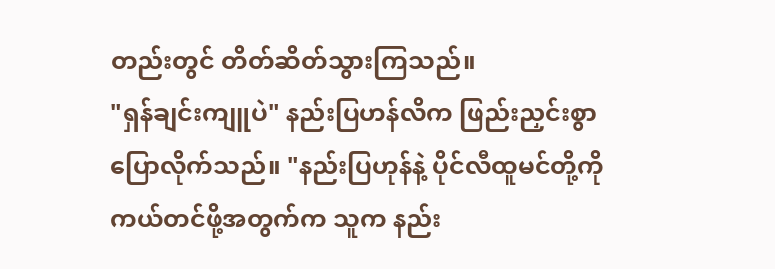တည်းတွင် တိတ်ဆိတ်သွားကြသည်။
"ရှန်ချင်းကျူပဲ" နည်းပြဟန်လိက ဖြည်းညှင်းစွာပြောလိုက်သည်။ "နည်းပြဟုန်နဲ့ ပိုင်လီထူမင်တို့ကို ကယ်တင်ဖို့အတွက်က သူက နည်း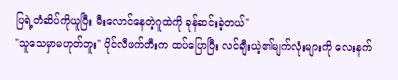ပြရဲ့တံဆိပ်ကိုယူပြီး မီးလောင်နေတဲ့ဂူထဲကို ခုန်ဆင်းခဲ့တယ်"
"သူသေမှာမဟုတ်ဘူး" ပိုင်လီဖက်တီးက ထပ်ပြောပြီး လင်ချီးယဲ့၏မျက်လုံးများကို လေးနက်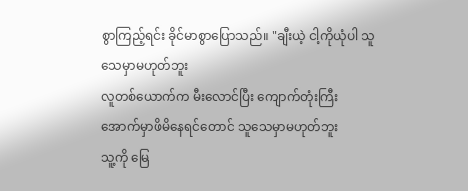စွာကြည့်ရင်း ခိုင်မာစွာပြောသည်။ "ချီးယဲ့ ငါ့ကိုယုံပါ သူသေမှာမဟုတ်ဘူး
လူတစ်ယောက်က မီးလောင်ပြီး ကျောက်တုံးကြီးအောက်မှာဖိမိနေရင်တောင် သူသေမှာမဟုတ်ဘူး
သူ့ကို မြေ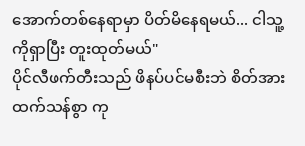အောက်တစ်နေရာမှာ ပိတ်မိနေရမယ်... ငါသူ့ကိုရှာပြီး တူးထုတ်မယ်"
ပိုင်လီဖက်တီးသည် ဖိနပ်ပင်မစီးဘဲ စိတ်အားထက်သန်စွာ ကု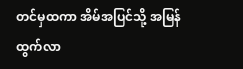တင်မှထကာ အိမ်အပြင်သို့ အမြန်ထွက်လာ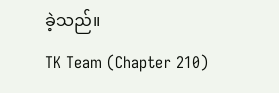ခဲ့သည်။
TK Team (Chapter 210)